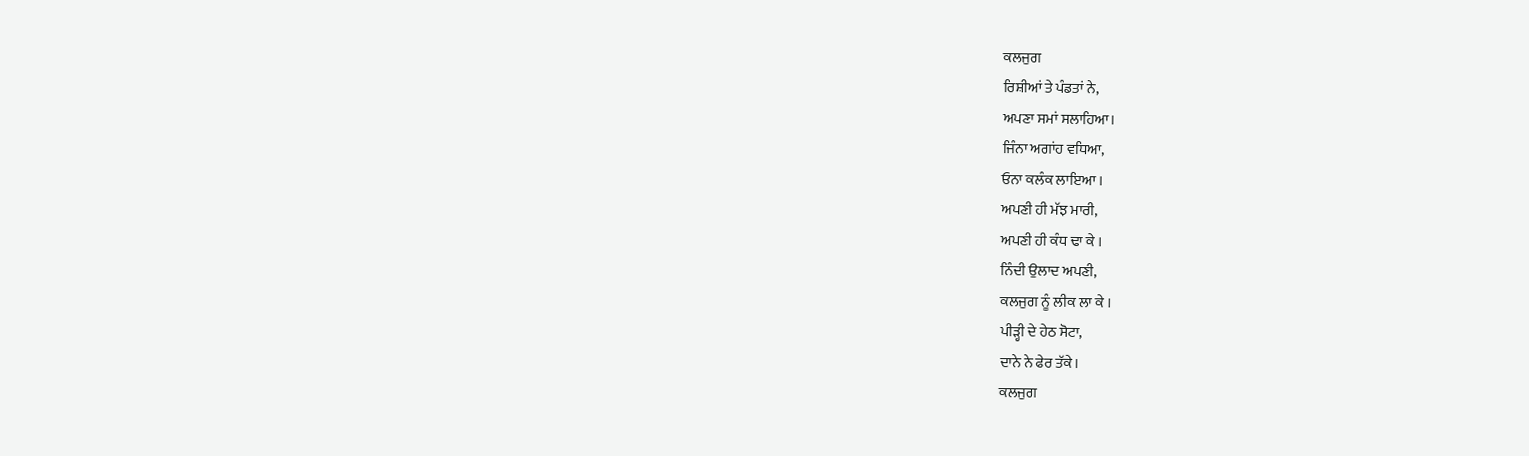ਕਲਜੁਗ
ਰਿਸ਼ੀਆਂ ਤੇ ਪੰਡਤਾਂ ਨੇ,
ਅਪਣਾ ਸਮਾਂ ਸਲਾਹਿਆ।
ਜਿੰਨਾ ਅਗਾਂਹ ਵਧਿਆ,
ਓਨਾ ਕਲੰਕ ਲਾਇਆ ।
ਅਪਣੀ ਹੀ ਮੱਝ ਮਾਰੀ,
ਅਪਣੀ ਹੀ ਕੰਧ ਢਾ ਕੇ ।
ਨਿੰਦੀ ਉਲਾਦ ਅਪਣੀ,
ਕਲਜੁਗ ਨੂੰ ਲੀਕ ਲਾ ਕੇ ।
ਪੀੜ੍ਹੀ ਦੇ ਹੇਠ ਸੋਟਾ,
ਦਾਨੇ ਨੇ ਫੇਰ ਤੱਕੇ।
ਕਲਜੁਗ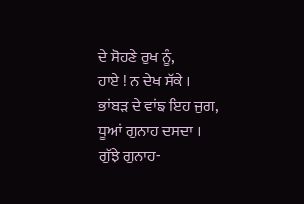ਦੇ ਸੋਹਣੇ ਰੁਖ ਨੂੰ,
ਹਾਏ ! ਨ ਦੇਖ ਸੱਕੇ ।
ਭਾਂਬੜ ਦੇ ਵਾਂਙ ਇਹ ਜੁਗ,
ਧੂਆਂ ਗੁਨਾਹ ਦਸਦਾ ।
ਗੁੱਝੇ ਗੁਨਾਹ-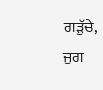ਗੜੁੱਚੇ,
ਜੁਗ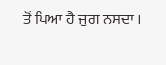ਤੋਂ ਪਿਆ ਹੈ ਜੁਗ ਨਸਦਾ ।